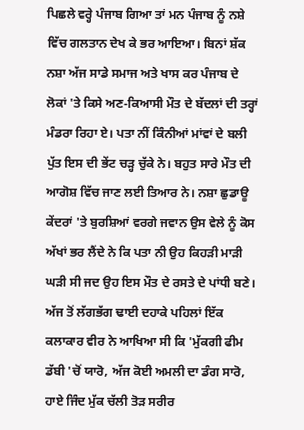ਪਿਛਲੇ ਵਰ੍ਹੇ ਪੰਜਾਬ ਗਿਆ ਤਾਂ ਮਨ ਪੰਜਾਬ ਨੂੰ ਨਸ਼ੇ ਵਿੱਚ ਗਲਤਾਨ ਦੇਖ ਕੇ ਭਰ ਆਇਆ। ਬਿਨਾਂ ਸ਼ੱਕ ਨਸ਼ਾ ਅੱਜ ਸਾਡੇ ਸਮਾਜ ਅਤੇ ਖਾਸ ਕਰ ਪੰਜਾਬ ਦੇ ਲੋਕਾਂ 'ਤੇ ਕਿਸੇ ਅਣ-ਕਿਆਸੀ ਮੌਤ ਦੇ ਬੱਦਲਾਂ ਦੀ ਤਰ੍ਹਾਂ ਮੰਡਰਾ ਰਿਹਾ ਏ। ਪਤਾ ਨੀਂ ਕਿੰਨੀਆਂ ਮਾਂਵਾਂ ਦੇ ਬਲੀ ਪੁੱਤ ਇਸ ਦੀ ਭੇਂਟ ਚੜ੍ਹ ਚੁੱਕੇ ਨੇ। ਬਹੁਤ ਸਾਰੇ ਮੌਤ ਦੀ ਆਗੋਸ਼ ਵਿੱਚ ਜਾਣ ਲਈ ਤਿਆਰ ਨੇ। ਨਸ਼ਾ ਛੁਡਾਊ ਕੇਂਦਰਾਂ 'ਤੇ ਬੁਰਸ਼ਿਆਂ ਵਰਗੇ ਜਵਾਨ ਉਸ ਵੇਲੇ ਨੂੰ ਕੋਸ ਅੱਖਾਂ ਭਰ ਲੈਂਦੇ ਨੇ ਕਿ ਪਤਾ ਨੀ ਉਹ ਕਿਹੜੀ ਮਾੜੀ ਘੜੀ ਸੀ ਜਦ ਉਹ ਇਸ ਮੌਤ ਦੇ ਰਸਤੇ ਦੇ ਪਾਂਧੀ ਬਣੇ।
ਅੱਜ ਤੋਂ ਲੱਗਭੱਗ ਢਾਈ ਦਹਾਕੇ ਪਹਿਲਾਂ ਇੱਕ ਕਲਾਕਾਰ ਵੀਰ ਨੇ ਆਖਿਆ ਸੀ ਕਿ 'ਮੁੱਕਗੀ ਫੀਮ ਡੱਬੀ 'ਚੋਂ ਯਾਰੋ, ਅੱਜ ਕੋਈ ਅਮਲੀ ਦਾ ਡੰਗ ਸਾਰੋ, ਹਾਏ ਜਿੰਦ ਮੁੱਕ ਚੱਲੀ ਤੋੜ ਸਰੀਰ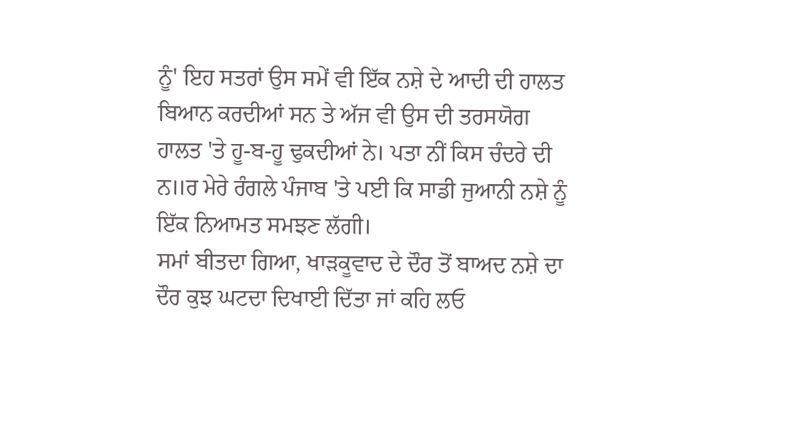ਨੂੰ' ਇਹ ਸਤਰਾਂ ਉਸ ਸਮੇਂ ਵੀ ਇੱਕ ਨਸ਼ੇ ਦੇ ਆਦੀ ਦੀ ਹਾਲਤ ਬਿਆਨ ਕਰਦੀਆਂ ਸਨ ਤੇ ਅੱਜ ਵੀ ਉਸ ਦੀ ਤਰਸਯੋਗ ਹਾਲਤ 'ਤੇ ਹੂ-ਬ-ਹੂ ਢੁਕਦੀਆਂ ਨੇ। ਪਤਾ ਨੀਂ ਕਿਸ ਚੰਦਰੇ ਦੀ ਨ॥ਰ ਮੇਰੇ ਰੰਗਲੇ ਪੰਜਾਬ 'ਤੇ ਪਈ ਕਿ ਸਾਡੀ ਜੁਆਨੀ ਨਸ਼ੇ ਨੂੰ ਇੱਕ ਨਿਆਮਤ ਸਮਝਣ ਲੱਗੀ।
ਸਮਾਂ ਬੀਤਦਾ ਗਿਆ, ਖਾੜਕੂਵਾਦ ਦੇ ਦੌਰ ਤੋਂ ਬਾਅਦ ਨਸ਼ੇ ਦਾ ਦੌਰ ਕੁਝ ਘਟਦਾ ਦਿਖਾਈ ਦਿੱਤਾ ਜਾਂ ਕਹਿ ਲਓ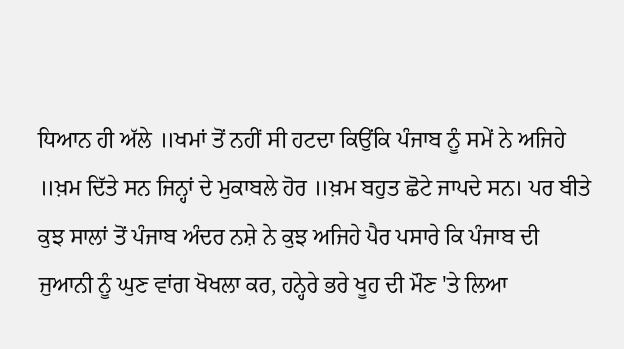ਧਿਆਨ ਹੀ ਅੱਲੇ ॥ਖਮਾਂ ਤੋਂ ਨਹੀਂ ਸੀ ਹਟਦਾ ਕਿਉਂਕਿ ਪੰਜਾਬ ਨੂੰ ਸਮੇਂ ਨੇ ਅਜਿਹੇ ॥ਖ਼ਮ ਦਿੱਤੇ ਸਨ ਜਿਨ੍ਹਾਂ ਦੇ ਮੁਕਾਬਲੇ ਹੋਰ ॥ਖ਼ਮ ਬਹੁਤ ਛੋਟੇ ਜਾਪਦੇ ਸਨ। ਪਰ ਬੀਤੇ ਕੁਝ ਸਾਲਾਂ ਤੋਂ ਪੰਜਾਬ ਅੰਦਰ ਨਸ਼ੇ ਨੇ ਕੁਝ ਅਜਿਹੇ ਪੈਰ ਪਸਾਰੇ ਕਿ ਪੰਜਾਬ ਦੀ ਜੁਆਨੀ ਨੂੰ ਘੁਣ ਵਾਂਗ ਖੋਖਲਾ ਕਰ, ਹਨ੍ਹੇਰੇ ਭਰੇ ਖੂਹ ਦੀ ਮੌਣ 'ਤੇ ਲਿਆ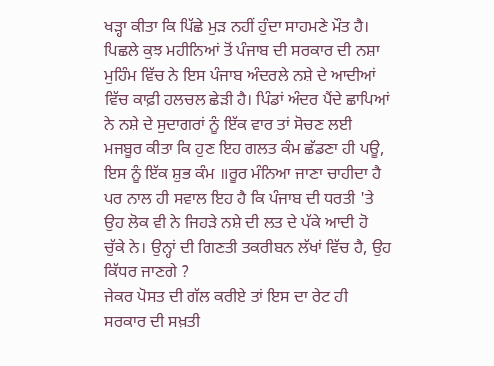ਖੜ੍ਹਾ ਕੀਤਾ ਕਿ ਪਿੱਛੇ ਮੁੜ ਨਹੀਂ ਹੁੰਦਾ ਸਾਹਮਣੇ ਮੌਤ ਹੈ।
ਪਿਛਲੇ ਕੁਝ ਮਹੀਨਿਆਂ ਤੋਂ ਪੰਜਾਬ ਦੀ ਸਰਕਾਰ ਦੀ ਨਸ਼ਾ ਮੁਹਿੰਮ ਵਿੱਚ ਨੇ ਇਸ ਪੰਜਾਬ ਅੰਦਰਲੇ ਨਸ਼ੇ ਦੇ ਆਦੀਆਂ ਵਿੱਚ ਕਾਫ਼ੀ ਹਲਚਲ ਛੇੜੀ ਹੈ। ਪਿੰਡਾਂ ਅੰਦਰ ਪੈਂਦੇ ਛਾਪਿਆਂ ਨੇ ਨਸ਼ੇ ਦੇ ਸੁਦਾਗਰਾਂ ਨੂੰ ਇੱਕ ਵਾਰ ਤਾਂ ਸੋਚਣ ਲਈ ਮਜਬੂਰ ਕੀਤਾ ਕਿ ਹੁਣ ਇਹ ਗਲਤ ਕੰਮ ਛੱਡਣਾ ਹੀ ਪਊ, ਇਸ ਨੂੰ ਇੱਕ ਸ਼ੁਭ ਕੰਮ ॥ਰੂਰ ਮੰਨਿਆ ਜਾਣਾ ਚਾਹੀਦਾ ਹੈ ਪਰ ਨਾਲ ਹੀ ਸਵਾਲ ਇਹ ਹੈ ਕਿ ਪੰਜਾਬ ਦੀ ਧਰਤੀ 'ਤੇ ਉਹ ਲੋਕ ਵੀ ਨੇ ਜਿਹੜੇ ਨਸ਼ੇ ਦੀ ਲਤ ਦੇ ਪੱਕੇ ਆਦੀ ਹੋ ਚੁੱਕੇ ਨੇ। ਉਨ੍ਹਾਂ ਦੀ ਗਿਣਤੀ ਤਕਰੀਬਨ ਲੱਖਾਂ ਵਿੱਚ ਹੈ, ਉਹ ਕਿੱਧਰ ਜਾਣਗੇ ?
ਜੇਕਰ ਪੋਸਤ ਦੀ ਗੱਲ ਕਰੀਏ ਤਾਂ ਇਸ ਦਾ ਰੇਟ ਹੀ ਸਰਕਾਰ ਦੀ ਸਖ਼ਤੀ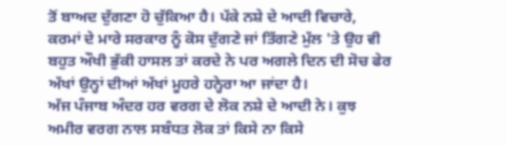ਤੋਂ ਬਾਅਦ ਦੁੱਗਣਾ ਹੋ ਚੁੱਕਿਆ ਹੈ। ਪੱਕੇ ਨਸ਼ੇ ਦੇ ਆਦੀ ਵਿਚਾਰੇ, ਕਰਮਾਂ ਦੇ ਮਾਰੇ ਸਰਕਾਰ ਨੂੰ ਕੋਸ ਦੁੱਗਣੇ ਜਾਂ ਤਿੱਗਣੇ ਮੁੱਲ 'ਤੇ ਉਹ ਵੀ ਬਹੁਤ ਔਖੀ ਭੁੱਕੀ ਹਾਸਲ ਤਾਂ ਕਰਦੇ ਨੇ ਪਰ ਅਗਲੇ ਦਿਨ ਦੀ ਸੋਚ ਫੇਰ ਅੱਖਾਂ ਉਨ੍ਹਾਂ ਦੀਆਂ ਅੱਖਾਂ ਮੂਹਰੇ ਹਨ੍ਹੇਰਾ ਆ ਜਾਂਦਾ ਹੈ।
ਅੱਜ ਪੰਜਾਬ ਅੰਦਰ ਹਰ ਵਰਗ ਦੇ ਲੋਕ ਨਸ਼ੇ ਦੇ ਆਦੀ ਨੇ। ਕੁਝ ਅਮੀਰ ਵਰਗ ਨਾਲ ਸਬੰਧਤ ਲੋਕ ਤਾਂ ਕਿਸੇ ਨਾ ਕਿਸੇ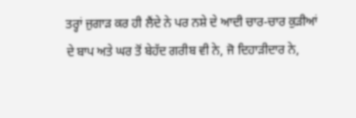ਤਰ੍ਹਾਂ ਜੁਗਾੜ ਕਰ ਹੀ ਲੈਂਦੇ ਨੇ ਪਰ ਨਸ਼ੇ ਦੇ ਆਦੀ ਚਾਰ-ਚਾਰ ਕੁੜੀਆਂ ਦੇ ਬਾਪ ਅਤੇ ਘਰ ਤੋਂ ਬੇਹੱਦ ਗਰੀਬ ਵੀ ਨੇ, ਜੋ ਦਿਹਾੜੀਦਾਰ ਨੇ,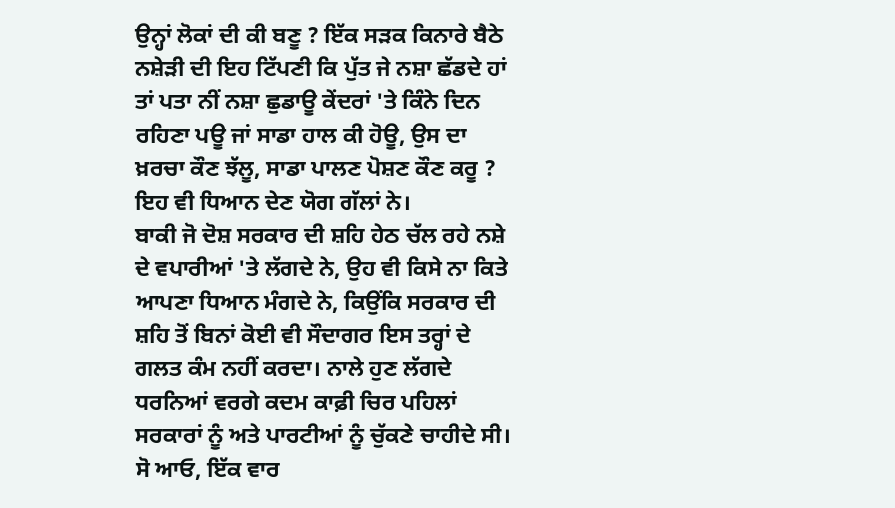ਉਨ੍ਹਾਂ ਲੋਕਾਂ ਦੀ ਕੀ ਬਣੂ ? ਇੱਕ ਸੜਕ ਕਿਨਾਰੇ ਬੈਠੇ ਨਸ਼ੇੜੀ ਦੀ ਇਹ ਟਿੱਪਣੀ ਕਿ ਪੁੱਤ ਜੇ ਨਸ਼ਾ ਛੱਡਦੇ ਹਾਂ ਤਾਂ ਪਤਾ ਨੀਂ ਨਸ਼ਾ ਛੁਡਾਊ ਕੇਂਦਰਾਂ 'ਤੇ ਕਿੰਨੇ ਦਿਨ ਰਹਿਣਾ ਪਊ ਜਾਂ ਸਾਡਾ ਹਾਲ ਕੀ ਹੋਊ, ਉਸ ਦਾ ਖ਼ਰਚਾ ਕੌਣ ਝੱਲੂ, ਸਾਡਾ ਪਾਲਣ ਪੋਸ਼ਣ ਕੌਣ ਕਰੂ ? ਇਹ ਵੀ ਧਿਆਨ ਦੇਣ ਯੋਗ ਗੱਲਾਂ ਨੇ।
ਬਾਕੀ ਜੋ ਦੋਸ਼ ਸਰਕਾਰ ਦੀ ਸ਼ਹਿ ਹੇਠ ਚੱਲ ਰਹੇ ਨਸ਼ੇ ਦੇ ਵਪਾਰੀਆਂ 'ਤੇ ਲੱਗਦੇ ਨੇ, ਉਹ ਵੀ ਕਿਸੇ ਨਾ ਕਿਤੇ ਆਪਣਾ ਧਿਆਨ ਮੰਗਦੇ ਨੇ, ਕਿਉਂਕਿ ਸਰਕਾਰ ਦੀ ਸ਼ਹਿ ਤੋਂ ਬਿਨਾਂ ਕੋਈ ਵੀ ਸੌਦਾਗਰ ਇਸ ਤਰ੍ਹਾਂ ਦੇ ਗਲਤ ਕੰਮ ਨਹੀਂ ਕਰਦਾ। ਨਾਲੇ ਹੁਣ ਲੱਗਦੇ ਧਰਨਿਆਂ ਵਰਗੇ ਕਦਮ ਕਾਫ਼ੀ ਚਿਰ ਪਹਿਲਾਂ ਸਰਕਾਰਾਂ ਨੂੰ ਅਤੇ ਪਾਰਟੀਆਂ ਨੂੰ ਚੁੱਕਣੇ ਚਾਹੀਦੇ ਸੀ।
ਸੋ ਆਓ, ਇੱਕ ਵਾਰ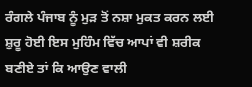ਰੰਗਲੇ ਪੰਜਾਬ ਨੂੰ ਮੁੜ ਤੋਂ ਨਸ਼ਾ ਮੁਕਤ ਕਰਨ ਲਈ ਸ਼ੁਰੂ ਹੋਈ ਇਸ ਮੁਹਿੰਮ ਵਿੱਚ ਆਪਾਂ ਵੀ ਸ਼ਰੀਕ ਬਣੀਏ ਤਾਂ ਕਿ ਆਉਣ ਵਾਲੀ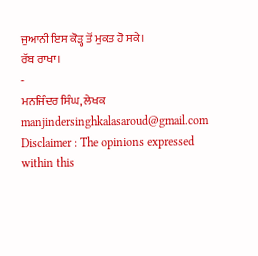ਜੁਆਨੀ ਇਸ ਕੋੜ੍ਹ ਤੋਂ ਮੁਕਤ ਹੋ ਸਕੇ।
ਰੱਬ ਰਾਖਾ।
-
ਮਨਜਿੰਦਰ ਸਿੰਘ, ਲੇਖਕ
manjindersinghkalasaroud@gmail.com
Disclaimer : The opinions expressed within this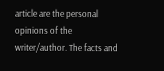article are the personal opinions of the writer/author. The facts and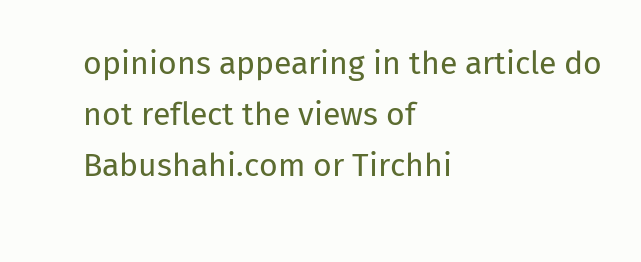opinions appearing in the article do not reflect the views of Babushahi.com or Tirchhi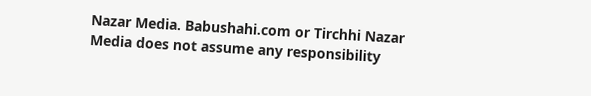Nazar Media. Babushahi.com or Tirchhi Nazar Media does not assume any responsibility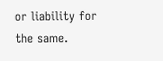or liability for the same.